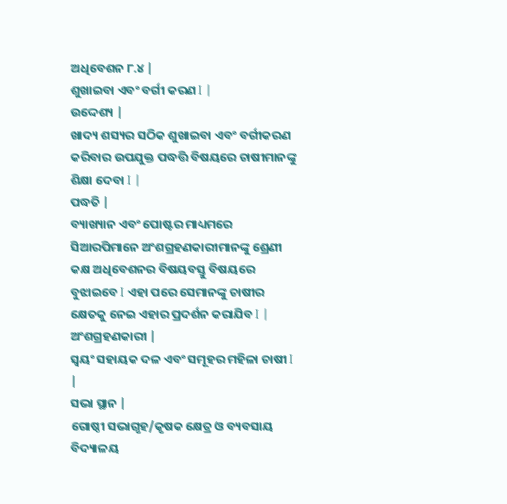ଅଧିବେଶନ ୮.୪ |
ଶୁଖାଇବା ଏବଂ ବର୍ଗୀ କରଣ I |
ଉଦ୍ଦେଶ୍ୟ |
ଖାଦ୍ୟ ଶସ୍ୟର ସଠିକ ଶୁଖାଇବା ଏବଂ ବର୍ଗୀକରଣ କରିବାର ଉପଯୁକ୍ତ ପଦ୍ଧତ୍ତି ବିଷୟରେ ଚାଷୀମାନଙ୍କୁ ଶିକ୍ଷା ଦେବା I |
ପଦ୍ଧତି |
ବ୍ୟାଖ୍ୟାନ ଏବଂ ପୋଷ୍ଟର ମାଧ୍ୟମରେ ସିଆରପିମାନେ ଅଂଶଗ୍ରହଣକାରୀମାନଙ୍କୁ ଶ୍ରେଣୀ କକ୍ଷ ଅଧିବେଶନର ବିଷୟବସ୍ତୁ ବିଷୟରେ ବୁଝାଇବେ I ଏହା ପରେ ସେମାନଙ୍କୁ ଚାଷୀର କ୍ଷେତକୁ ନେଇ ଏହାର ପ୍ରଦର୍ଶନ କରାଯିବ I |
ଅଂଶଗ୍ରହଣକାରୀ |
ସ୍ୱୟଂ ସହାୟକ ଦଳ ଏବଂ ସମୂହର ମହିଳା ଚାଷୀ I |
ସଭା ସ୍ଥାନ |
ଗୋଷ୍ଠୀ ସଭାଗୃହ/କୃଷକ କ୍ଷେତ୍ର ଓ ବ୍ୟବସାୟ ବିଦ୍ୟାଳୟ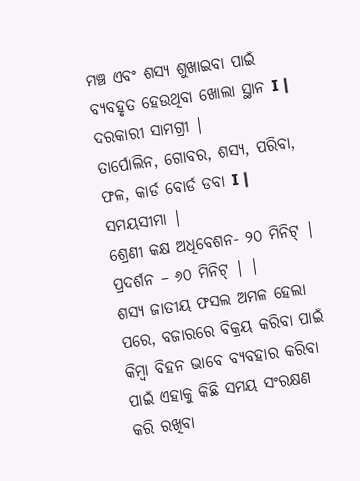ମଞ୍ଚ ଏବଂ ଶସ୍ୟ ଶୁଖାଇବା ପାଇଁ ବ୍ୟବହୃତ ହେଉଥିବା ଖୋଲା ସ୍ଥାନ I |
ଦରକାରୀ ସାମଗ୍ରୀ |
ତାର୍ପୋଲିନ, ଗୋବର, ଶସ୍ୟ, ପରିବା, ଫଳ, କାର୍ଡ ବୋର୍ଡ ଡବା I |
ସମୟସୀମା |
ଶ୍ରେଣୀ କକ୍ଷ ଅଧିବେଶନ- ୨୦ ମିନିଟ୍ | ପ୍ରଦର୍ଶନ – ୬୦ ମିନିଟ୍ | |
ଶସ୍ୟ ଜାତୀୟ ଫସଲ ଅମଳ ହେଲା ପରେ, ବଜାରରେ ବିକ୍ରୟ କରିବା ପାଇଁ କିମ୍ବା ବିହନ ଭାବେ ବ୍ୟବହାର କରିବା ପାଇଁ ଏହାକୁ କିଛି ସମୟ ସଂରକ୍ଷଣ କରି ରଖିବା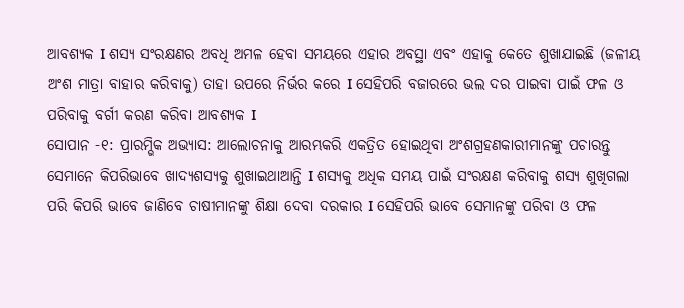ଆବଶ୍ୟକ I ଶସ୍ୟ ସଂରକ୍ଷଣର ଅବଧି ଅମଳ ହେବା ସମୟରେ ଏହାର ଅବସ୍ଥା ଏବଂ ଏହାକୁ କେତେ ଶୁଖାଯାଇଛି (ଜଳୀୟ ଅଂଶ ମାତ୍ରା ବାହାର କରିବାକୁ) ତାହା ଉପରେ ନିର୍ଭର କରେ I ସେହିପରି ବଜାରରେ ଭଲ ଦର ପାଇବା ପାଇଁ ଫଳ ଓ ପରିବାକୁ ବର୍ଗୀ କରଣ କରିବା ଆବଶ୍ୟକ I
ସୋପାନ -୧: ପ୍ରାରମ୍ଭିକ ଅଭ୍ୟାସ: ଆଲୋଚନାକୁ ଆରମ୍ଭକରି ଏକତ୍ରିତ ହୋଇଥିବା ଅଂଶଗ୍ରହଣକାରୀମାନଙ୍କୁ ପଚାରନ୍ତୁ ସେମାନେ କିପରିଭାବେ ଖାଦ୍ୟଶସ୍ୟକୁ ଶୁଖାଇଥାଆନ୍ତି I ଶସ୍ୟକୁ ଅଧିକ ସମୟ ପାଇଁ ସଂରକ୍ଷଣ କରିବାକୁ ଶସ୍ୟ ଶୁଖିଗଲା ପରି କିପରି ଭାବେ ଜାଣିବେ ଚାଷୀମାନଙ୍କୁ ଶିକ୍ଷା ଦେବା ଦରକାର I ସେହିପରି ଭାବେ ସେମାନଙ୍କୁ ପରିବା ଓ ଫଳ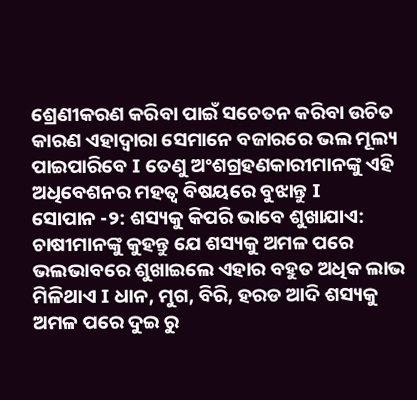ଶ୍ରେଣୀକରଣ କରିବା ପାଇଁ ସଚେତନ କରିବା ଉଚିତ କାରଣ ଏହାଦ୍ୱାରା ସେମାନେ ବଜାରରେ ଭଲ ମୂଲ୍ୟ ପାଇପାରିବେ I ତେଣୁ ଅଂଶଗ୍ରହଣକାରୀମାନଙ୍କୁ ଏହି ଅଧିବେଶନର ମହତ୍ୱ ବିଷୟରେ ବୁଝାନ୍ତୁ I
ସୋପାନ -୨: ଶସ୍ୟକୁ କିପରି ଭାବେ ଶୁଖାଯାଏ: ଚାଷୀମାନଙ୍କୁ କୁହନ୍ତୁ ଯେ ଶସ୍ୟକୁ ଅମଳ ପରେ ଭଲଭାବରେ ଶୁଖାଇଲେ ଏହାର ବହୁତ ଅଧିକ ଲାଭ ମିଳିଥାଏ I ଧାନ, ମୁଗ, ବିରି, ହରଡ ଆଦି ଶସ୍ୟକୁ ଅମଳ ପରେ ଦୁଇ ରୁ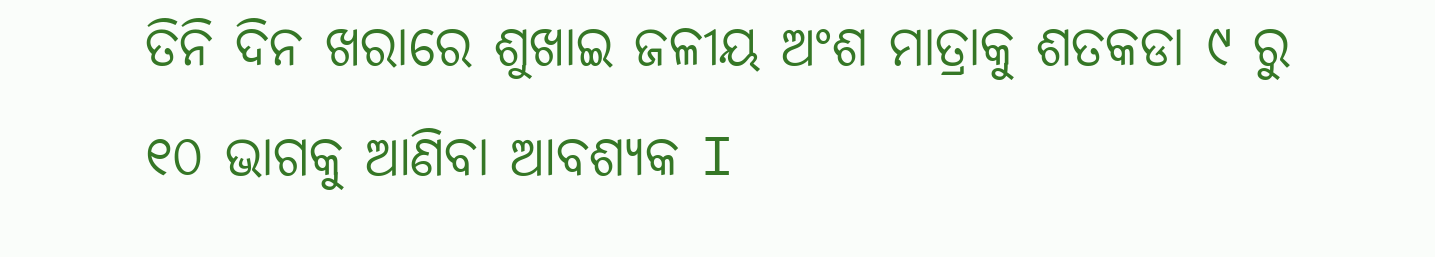ତିନି ଦିନ ଖରାରେ ଶୁଖାଇ ଜଳୀୟ ଅଂଶ ମାତ୍ରାକୁ ଶତକଡା ୯ ରୁ ୧୦ ଭାଗକୁ ଆଣିବା ଆବଶ୍ୟକ I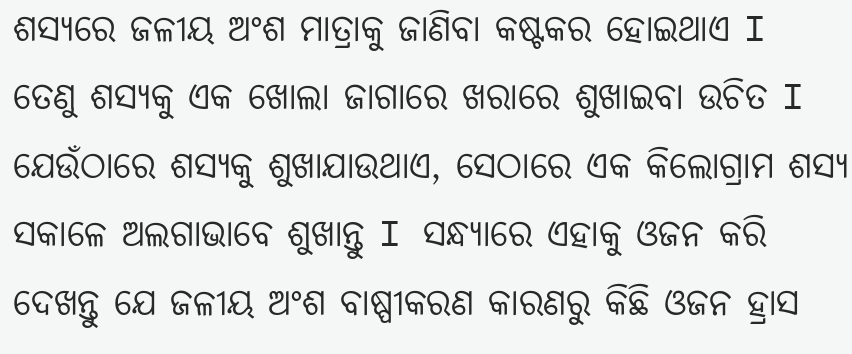ଶସ୍ୟରେ ଜଳୀୟ ଅଂଶ ମାତ୍ରାକୁ ଜାଣିବା କଷ୍ଟକର ହୋଇଥାଏ I ତେଣୁ ଶସ୍ୟକୁ ଏକ ଖୋଲା ଜାଗାରେ ଖରାରେ ଶୁଖାଇବା ଉଚିତ I ଯେଉଁଠାରେ ଶସ୍ୟକୁ ଶୁଖାଯାଉଥାଏ, ସେଠାରେ ଏକ କିଲୋଗ୍ରାମ ଶସ୍ୟ ସକାଳେ ଅଲଗାଭାବେ ଶୁଖାନ୍ତୁ I ସନ୍ଧ୍ୟାରେ ଏହାକୁ ଓଜନ କରି ଦେଖନ୍ତୁ ଯେ ଜଳୀୟ ଅଂଶ ବାଷ୍ପୀକରଣ କାରଣରୁ କିଛି ଓଜନ ହ୍ରାସ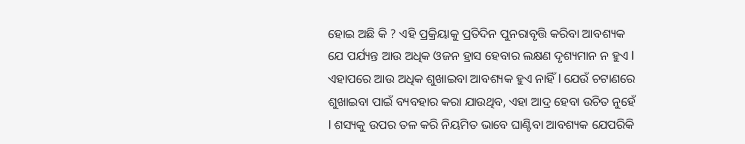ହୋଇ ଅଛି କି ? ଏହି ପ୍ରକ୍ରିୟାକୁ ପ୍ରତିଦିନ ପୁନରାବୃତ୍ତି କରିବା ଆବଶ୍ୟକ ଯେ ପର୍ଯ୍ୟନ୍ତ ଆଉ ଅଧିକ ଓଜନ ହ୍ରାସ ହେବାର ଲକ୍ଷଣ ଦୃଶ୍ୟମାନ ନ ହୁଏ I ଏହାପରେ ଆଉ ଅଧିକ ଶୁଖାଇବା ଆବଶ୍ୟକ ହୁଏ ନାହିଁ I ଯେଉଁ ଚଟାଣରେ ଶୁଖାଇବା ପାଇଁ ବ୍ୟବହାର କରା ଯାଉଥିବ, ଏହା ଆଦ୍ର ହେବା ଉଚିତ ନୁହେଁ I ଶସ୍ୟକୁ ଉପର ତଳ କରି ନିୟମିତ ଭାବେ ଘାଣ୍ଟିବା ଆବଶ୍ୟକ ଯେପରିକି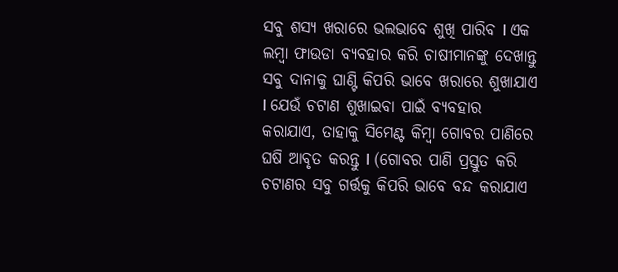ସବୁ ଶସ୍ୟ ଖରାରେ ଭଲଭାବେ ଶୁଖି ପାରିବ I ଏକ ଲମ୍ବା ଫାଉଡା ବ୍ୟବହାର କରି ଚାଷୀମାନଙ୍କୁ ଦେଖାନ୍ତୁ ସବୁ ଦାନାକୁ ଘାଣ୍ଟି କିପରି ଭାବେ ଖରାରେ ଶୁଖାଯାଏ I ଯେଉଁ ଚଟାଣ ଶୁଖାଇବା ପାଇଁ ବ୍ୟବହାର କରାଯାଏ, ତାହାକୁ ସିମେଣ୍ଟ କିମ୍ବା ଗୋବର ପାଣିରେ ଘଷି ଆବୃତ କରନ୍ତୁ I (ଗୋବର ପାଣି ପ୍ରସ୍ତୁତ କରି ଚଟାଣର ସବୁ ଗର୍ତ୍ତକୁ କିପରି ଭାବେ ବନ୍ଦ କରାଯାଏ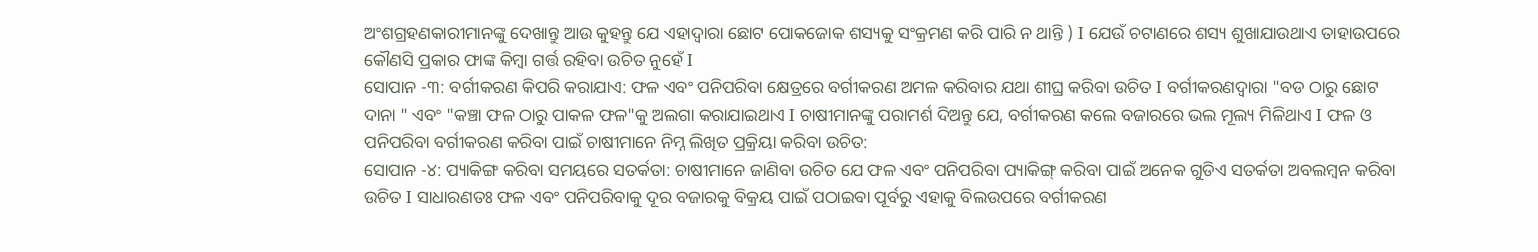ଅଂଶଗ୍ରହଣକାରୀମାନଙ୍କୁ ଦେଖାନ୍ତୁ ଆଉ କୁହନ୍ତୁ ଯେ ଏହାଦ୍ୱାରା ଛୋଟ ପୋକଜୋକ ଶସ୍ୟକୁ ସଂକ୍ରମଣ କରି ପାରି ନ ଥାନ୍ତି ) I ଯେଉଁ ଚଟାଣରେ ଶସ୍ୟ ଶୁଖାଯାଉଥାଏ ତାହାଉପରେ କୌଣସି ପ୍ରକାର ଫାଙ୍କ କିମ୍ବା ଗର୍ତ୍ତ ରହିବା ଉଚିତ ନୁହେଁ I
ସୋପାନ -୩: ବର୍ଗୀକରଣ କିପରି କରାଯାଏ: ଫଳ ଏବଂ ପନିପରିବା କ୍ଷେତ୍ରରେ ବର୍ଗୀକରଣ ଅମଳ କରିବାର ଯଥା ଶୀଘ୍ର କରିବା ଉଚିତ I ବର୍ଗୀକରଣଦ୍ୱାରା "ବଡ ଠାରୁ ଛୋଟ ଦାନା " ଏବଂ "କଞ୍ଚା ଫଳ ଠାରୁ ପାକଳ ଫଳ"କୁ ଅଲଗା କରାଯାଇଥାଏ I ଚାଷୀମାନଙ୍କୁ ପରାମର୍ଶ ଦିଅନ୍ତୁ ଯେ, ବର୍ଗୀକରଣ କଲେ ବଜାରରେ ଭଲ ମୂଲ୍ୟ ମିଳିଥାଏ I ଫଳ ଓ ପନିପରିବା ବର୍ଗୀକରଣ କରିବା ପାଇଁ ଚାଷୀମାନେ ନିମ୍ନ ଲିଖିତ ପ୍ରକ୍ରିୟା କରିବା ଉଚିତ:
ସୋପାନ -୪: ପ୍ୟାକିଙ୍ଗ କରିବା ସମୟରେ ସତର୍କତା: ଚାଷୀମାନେ ଜାଣିବା ଉଚିତ ଯେ ଫଳ ଏବଂ ପନିପରିବା ପ୍ୟାକିଙ୍ଗ୍ କରିବା ପାଇଁ ଅନେକ ଗୁଡିଏ ସତର୍କତା ଅବଲମ୍ବନ କରିବା ଉଚିତ I ସାଧାରଣତଃ ଫଳ ଏବଂ ପନିପରିବାକୁ ଦୂର ବଜାରକୁ ବିକ୍ରୟ ପାଇଁ ପଠାଇବା ପୂର୍ବରୁ ଏହାକୁ ବିଲଉପରେ ବର୍ଗୀକରଣ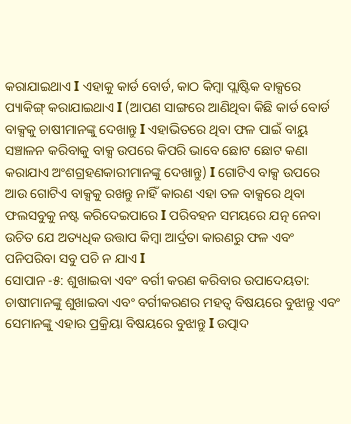କରାଯାଇଥାଏ I ଏହାକୁ କାର୍ଡ ବୋର୍ଡ, କାଠ କିମ୍ବା ପ୍ଲାଷ୍ଟିକ ବାକ୍ସରେ ପ୍ୟାକିଙ୍ଗ୍ କରାଯାଇଥାଏ I (ଆପଣ ସାଙ୍ଗରେ ଆଣିଥିବା କିଛି କାର୍ଡ ବୋର୍ଡ ବାକ୍ସକୁ ଚାଷୀମାନଙ୍କୁ ଦେଖାନ୍ତୁ I ଏହାଭିତରେ ଥିବା ଫଳ ପାଇଁ ବାୟୁ ସଞ୍ଚାଳନ କରିବାକୁ ବାକ୍ସ ଉପରେ କିପରି ଭାବେ ଛୋଟ ଛୋଟ କଣା କରାଯାଏ ଅଂଶଗ୍ରହଣକାରୀମାନଙ୍କୁ ଦେଖାନ୍ତୁ) I ଗୋଟିଏ ବାକ୍ସ ଉପରେ ଆଉ ଗୋଟିଏ ବାକ୍ସକୁ ରଖନ୍ତୁ ନାହିଁ କାରଣ ଏହା ତଳ ବାକ୍ସରେ ଥିବା ଫଲସବୁକୁ ନଷ୍ଟ କରିଦେଇପାରେ I ପରିବହନ ସମୟରେ ଯତ୍ନ ନେବା ଉଚିତ ଯେ ଅତ୍ୟଧିକ ଉତ୍ତାପ କିମ୍ବା ଆର୍ଦ୍ରତା କାରଣରୁ ଫଳ ଏବଂ ପନିପରିବା ସବୁ ପଚି ନ ଯାଏ I
ସୋପାନ -୫: ଶୁଖାଇବା ଏବଂ ବର୍ଗୀ କରଣ କରିବାର ଉପାଦେୟତା: ଚାଷୀମାନଙ୍କୁ ଶୁଖାଇବା ଏବଂ ବର୍ଗୀକରଣର ମହତ୍ୱ ବିଷୟରେ ବୁଝାନ୍ତୁ ଏବଂ ସେମାନଙ୍କୁ ଏହାର ପ୍ରକ୍ରିୟା ବିଷୟରେ ବୁଝାନ୍ତୁ I ଉତ୍ପାଦ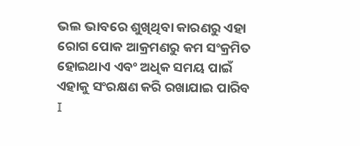ଭଲ ଭାବରେ ଶୁଖିଥିବା କାରଣରୁ ଏହା ରୋଗ ପୋକ ଆକ୍ରମଣରୁ କମ ସଂକ୍ରମିତ ହୋଇଥାଏ ଏବଂ ଅଧିକ ସମୟ ପାଇଁ ଏହାକୁ ସଂରକ୍ଷଣ କରି ରଖାଯାଇ ପାରିବ I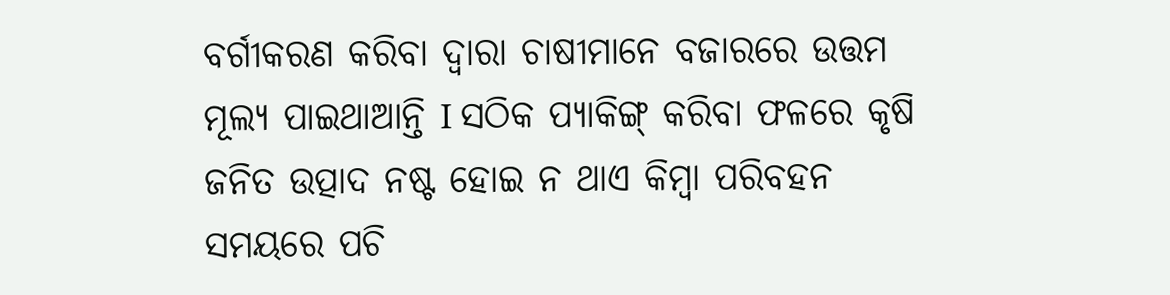ବର୍ଗୀକରଣ କରିବା ଦ୍ୱାରା ଚାଷୀମାନେ ବଜାରରେ ଉତ୍ତମ ମୂଲ୍ୟ ପାଇଥାଆନ୍ତି I ସଠିକ ପ୍ୟାକିଙ୍ଗ୍ କରିବା ଫଳରେ କୃଷି ଜନିତ ଉତ୍ପାଦ ନଷ୍ଟ ହୋଇ ନ ଥାଏ କିମ୍ବା ପରିବହନ ସମୟରେ ପଚି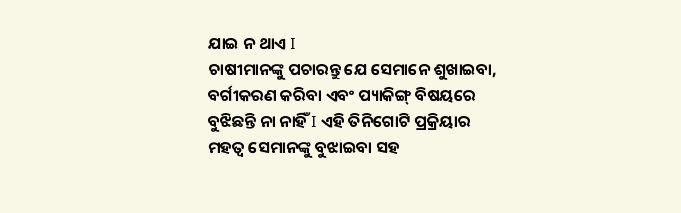ଯାଇ ନ ଥାଏ I
ଚାଷୀମାନଙ୍କୁ ପଚାରନ୍ତୁ ଯେ ସେମାନେ ଶୁଖାଇବା, ବର୍ଗୀକରଣ କରିବା ଏବଂ ପ୍ୟାକିଙ୍ଗ୍ ବିଷୟରେ ବୁଝିଛନ୍ତି ନା ନାହିଁ I ଏହି ତିନିଗୋଟି ପ୍ରକ୍ରିୟାର ମହତ୍ୱ ସେମାନଙ୍କୁ ବୁଝାଇବା ସହ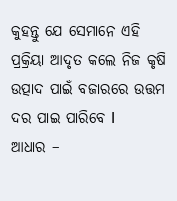କୁହନ୍ତୁ ଯେ ସେମାନେ ଏହି ପ୍ରକ୍ରିୟା ଆଦୃତ କଲେ ନିଜ କୃଷି ଉତ୍ପାଦ ପାଇଁ ବଜାରରେ ଉତ୍ତମ ଦର ପାଇ ପାରିବେ I
ଆଧାର –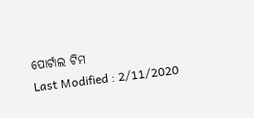ପୋର୍ଟାଲ ଟିମ
Last Modified : 2/11/2020